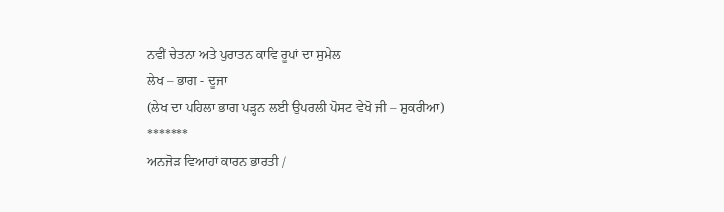ਨਵੀਂ ਚੇਤਨਾ ਅਤੇ ਪੁਰਾਤਨ ਕਾਵਿ ਰੂਪਾਂ ਦਾ ਸੁਮੇਲ
ਲੇਖ – ਭਾਗ - ਦੂਜਾ
(ਲੇਖ ਦਾ ਪਹਿਲਾ ਭਾਗ ਪੜ੍ਹਨ ਲਈ ਉਪਰਲੀ ਪੋਸਟ ਵੇਖੋ ਜੀ – ਸ਼ੁਕਰੀਆ)
*******
ਅਨਜੋੜ ਵਿਆਹਾਂ ਕਾਰਨ ਭਾਰਤੀ /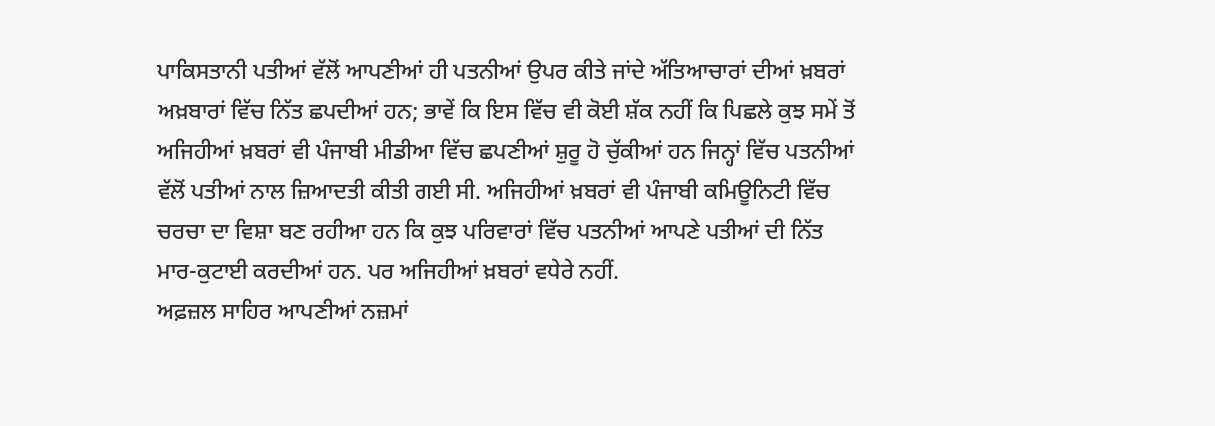ਪਾਕਿਸਤਾਨੀ ਪਤੀਆਂ ਵੱਲੋਂ ਆਪਣੀਆਂ ਹੀ ਪਤਨੀਆਂ ਉਪਰ ਕੀਤੇ ਜਾਂਦੇ ਅੱਤਿਆਚਾਰਾਂ ਦੀਆਂ ਖ਼ਬਰਾਂ ਅਖ਼ਬਾਰਾਂ ਵਿੱਚ ਨਿੱਤ ਛਪਦੀਆਂ ਹਨ; ਭਾਵੇਂ ਕਿ ਇਸ ਵਿੱਚ ਵੀ ਕੋਈ ਸ਼ੱਕ ਨਹੀਂ ਕਿ ਪਿਛਲੇ ਕੁਝ ਸਮੇਂ ਤੋਂ ਅਜਿਹੀਆਂ ਖ਼ਬਰਾਂ ਵੀ ਪੰਜਾਬੀ ਮੀਡੀਆ ਵਿੱਚ ਛਪਣੀਆਂ ਸ਼ੁਰੂ ਹੋ ਚੁੱਕੀਆਂ ਹਨ ਜਿਨ੍ਹਾਂ ਵਿੱਚ ਪਤਨੀਆਂ ਵੱਲੋਂ ਪਤੀਆਂ ਨਾਲ ਜ਼ਿਆਦਤੀ ਕੀਤੀ ਗਈ ਸੀ. ਅਜਿਹੀਆਂ ਖ਼ਬਰਾਂ ਵੀ ਪੰਜਾਬੀ ਕਮਿਊਨਿਟੀ ਵਿੱਚ ਚਰਚਾ ਦਾ ਵਿਸ਼ਾ ਬਣ ਰਹੀਆ ਹਨ ਕਿ ਕੁਝ ਪਰਿਵਾਰਾਂ ਵਿੱਚ ਪਤਨੀਆਂ ਆਪਣੇ ਪਤੀਆਂ ਦੀ ਨਿੱਤ ਮਾਰ-ਕੁਟਾਈ ਕਰਦੀਆਂ ਹਨ. ਪਰ ਅਜਿਹੀਆਂ ਖ਼ਬਰਾਂ ਵਧੇਰੇ ਨਹੀਂ.
ਅਫ਼ਜ਼ਲ ਸਾਹਿਰ ਆਪਣੀਆਂ ਨਜ਼ਮਾਂ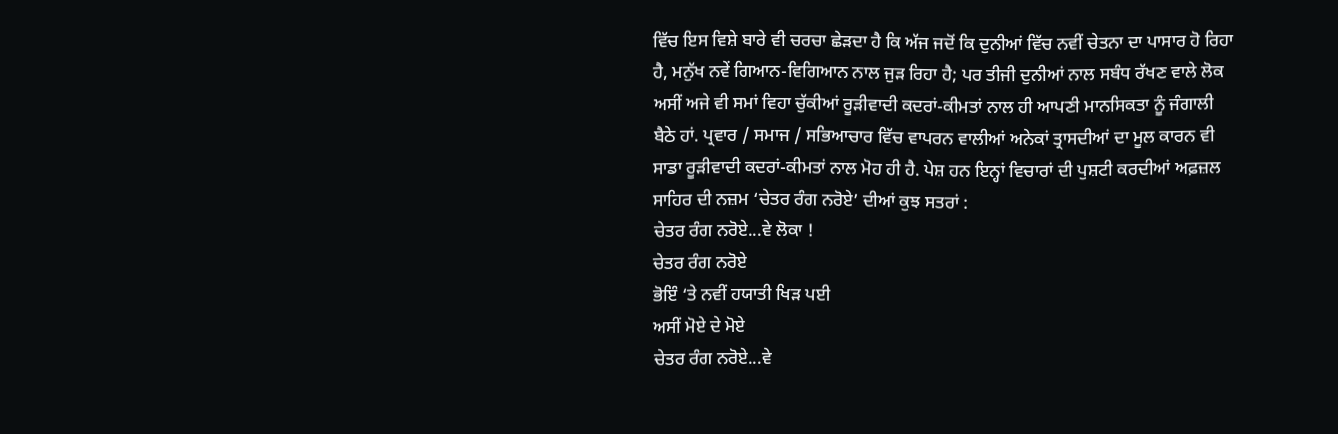ਵਿੱਚ ਇਸ ਵਿਸ਼ੇ ਬਾਰੇ ਵੀ ਚਰਚਾ ਛੇੜਦਾ ਹੈ ਕਿ ਅੱਜ ਜਦੋਂ ਕਿ ਦੁਨੀਆਂ ਵਿੱਚ ਨਵੀਂ ਚੇਤਨਾ ਦਾ ਪਾਸਾਰ ਹੋ ਰਿਹਾ ਹੈ, ਮਨੁੱਖ ਨਵੇਂ ਗਿਆਨ-ਵਿਗਿਆਨ ਨਾਲ ਜੁੜ ਰਿਹਾ ਹੈ; ਪਰ ਤੀਜੀ ਦੁਨੀਆਂ ਨਾਲ ਸਬੰਧ ਰੱਖਣ ਵਾਲੇ ਲੋਕ ਅਸੀਂ ਅਜੇ ਵੀ ਸਮਾਂ ਵਿਹਾ ਚੁੱਕੀਆਂ ਰੂੜੀਵਾਦੀ ਕਦਰਾਂ-ਕੀਮਤਾਂ ਨਾਲ ਹੀ ਆਪਣੀ ਮਾਨਸਿਕਤਾ ਨੂੰ ਜੰਗਾਲੀ ਬੈਠੇ ਹਾਂ. ਪ੍ਰਵਾਰ / ਸਮਾਜ / ਸਭਿਆਚਾਰ ਵਿੱਚ ਵਾਪਰਨ ਵਾਲੀਆਂ ਅਨੇਕਾਂ ਤ੍ਰਾਸਦੀਆਂ ਦਾ ਮੂਲ ਕਾਰਨ ਵੀ ਸਾਡਾ ਰੂੜੀਵਾਦੀ ਕਦਰਾਂ-ਕੀਮਤਾਂ ਨਾਲ ਮੋਹ ਹੀ ਹੈ. ਪੇਸ਼ ਹਨ ਇਨ੍ਹਾਂ ਵਿਚਾਰਾਂ ਦੀ ਪੁਸ਼ਟੀ ਕਰਦੀਆਂ ਅਫ਼ਜ਼ਲ ਸਾਹਿਰ ਦੀ ਨਜ਼ਮ ‘ਚੇਤਰ ਰੰਗ ਨਰੋਏ’ ਦੀਆਂ ਕੁਝ ਸਤਰਾਂ :
ਚੇਤਰ ਰੰਗ ਨਰੋਏ...ਵੇ ਲੋਕਾ !
ਚੇਤਰ ਰੰਗ ਨਰੋਏ
ਭੋਇੰ ‘ਤੇ ਨਵੀਂ ਹਯਾਤੀ ਖਿੜ ਪਈ
ਅਸੀਂ ਮੋਏ ਦੇ ਮੋਏ
ਚੇਤਰ ਰੰਗ ਨਰੋਏ...ਵੇ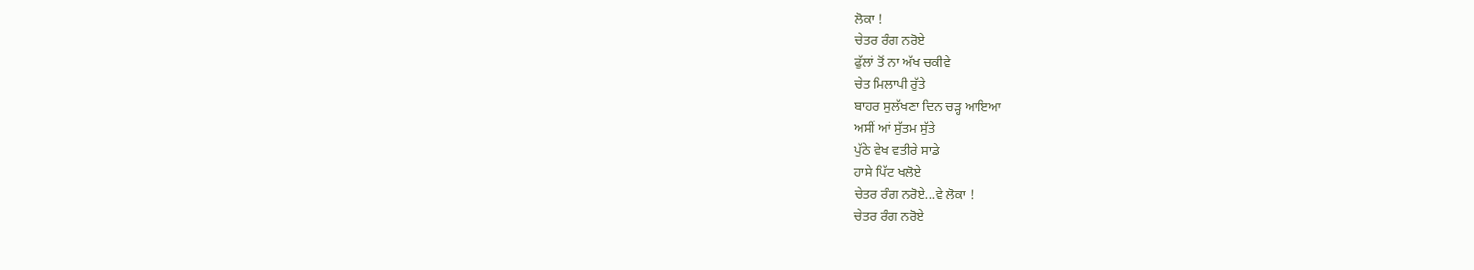ਲੋਕਾ !
ਚੇਤਰ ਰੰਗ ਨਰੋਏ
ਫੁੱਲਾਂ ਤੋਂ ਨਾ ਅੱਖ ਚਕੀਵੇ
ਚੇਤ ਮਿਲਾਪੀ ਰੁੱਤੇ
ਬਾਹਰ ਸੁਲੱਖਣਾ ਦਿਨ ਚੜ੍ਹ ਆਇਆ
ਅਸੀਂ ਆਂ ਸੁੱਤਮ ਸੁੱਤੇ
ਪੁੱਠੇ ਵੇਖ ਵਤੀਰੇ ਸਾਡੇ
ਹਾਸੇ ਪਿੱਟ ਖਲੋਏ
ਚੇਤਰ ਰੰਗ ਨਰੋਏ...ਵੇ ਲੋਕਾ !
ਚੇਤਰ ਰੰਗ ਨਰੋਏ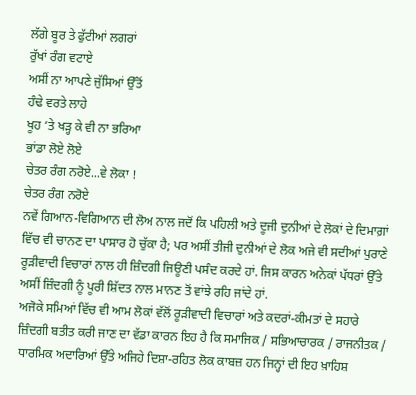ਲੱਗੇ ਬੂਰ ਤੇ ਫੁੱਟੀਆਂ ਲਗਰਾਂ
ਰੁੱਖਾਂ ਰੰਗ ਵਟਾਏ
ਅਸੀਂ ਨਾ ਆਪਣੇ ਜੁੱਸਿਆਂ ਉੱਤੋਂ
ਹੰਢੇ ਵਰਤੇ ਲਾਹੇ
ਖੂਹ ‘ਤੇ ਖੜ੍ਹ ਕੇ ਵੀ ਨਾ ਭਰਿਆ
ਭਾਂਡਾ ਲੋਏ ਲੋਏ
ਚੇਤਰ ਰੰਗ ਨਰੋਏ...ਵੇ ਲੋਕਾ !
ਚੇਤਰ ਰੰਗ ਨਰੋਏ
ਨਵੇਂ ਗਿਆਨ-ਵਿਗਿਆਨ ਦੀ ਲੋਅ ਨਾਲ ਜਦੋਂ ਕਿ ਪਹਿਲੀ ਅਤੇ ਦੂਜੀ ਦੁਨੀਆਂ ਦੇ ਲੋਕਾਂ ਦੇ ਦਿਮਾਗ਼ਾਂ ਵਿੱਚ ਵੀ ਚਾਨਣ ਦਾ ਪਾਸਾਰ ਹੋ ਚੁੱਕਾ ਹੈ; ਪਰ ਅਸੀਂ ਤੀਜੀ ਦੁਨੀਆਂ ਦੇ ਲੋਕ ਅਜੇ ਵੀ ਸਦੀਆਂ ਪੁਰਾਣੇ ਰੂੜੀਵਾਦੀ ਵਿਚਾਰਾਂ ਨਾਲ ਹੀ ਜ਼ਿੰਦਗੀ ਜਿਊਣੀ ਪਸੰਦ ਕਰਦੇ ਹਾਂ. ਜਿਸ ਕਾਰਨ ਅਨੇਕਾਂ ਪੱਧਰਾਂ ਉੱਤੇ ਅਸੀਂ ਜ਼ਿੰਦਗੀ ਨੂੰ ਪੂਰੀ ਸ਼ਿੱਦਤ ਨਾਲ ਮਾਨਣ ਤੋਂ ਵਾਂਝੇ ਰਹਿ ਜਾਂਦੇ ਹਾਂ.
ਅਜੋਕੇ ਸਮਿਆਂ ਵਿੱਚ ਵੀ ਆਮ ਲੋਕਾਂ ਵੱਲੋਂ ਰੂੜੀਵਾਦੀ ਵਿਚਾਰਾਂ ਅਤੇ ਕਦਰਾਂ-ਕੀਮਤਾਂ ਦੇ ਸਹਾਰੇ ਜ਼ਿੰਦਗੀ ਬਤੀਤ ਕਰੀ ਜਾਣ ਦਾ ਵੱਡਾ ਕਾਰਨ ਇਹ ਹੈ ਕਿ ਸਮਾਜਿਕ / ਸਭਿਆਚਾਰਕ / ਰਾਜਨੀਤਕ / ਧਾਰਮਿਕ ਅਦਾਰਿਆਂ ਉੱਤੇ ਅਜਿਹੇ ਦਿਸ਼ਾ-ਰਹਿਤ ਲੋਕ ਕਾਬਜ਼ ਹਨ ਜਿਨ੍ਹਾਂ ਦੀ ਇਹ ਖ਼ਾਹਿਸ਼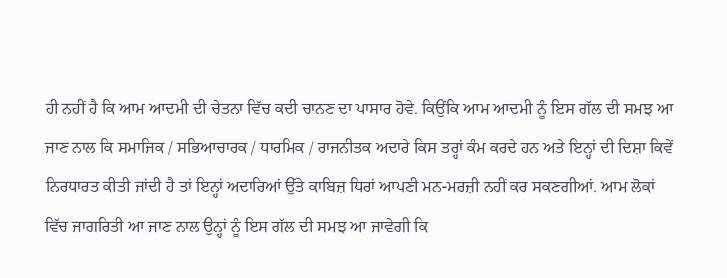ਹੀ ਨਹੀਂ ਹੈ ਕਿ ਆਮ ਆਦਮੀ ਦੀ ਚੇਤਨਾ ਵਿੱਚ ਕਦੀ ਚਾਨਣ ਦਾ ਪਾਸਾਰ ਹੋਵੇ. ਕਿਉਂਕਿ ਆਮ ਆਦਮੀ ਨੂੰ ਇਸ ਗੱਲ ਦੀ ਸਮਝ ਆ ਜਾਣ ਨਾਲ ਕਿ ਸਮਾਜਿਕ / ਸਭਿਆਚਾਰਕ / ਧਾਰਮਿਕ / ਰਾਜਨੀਤਕ ਅਦਾਰੇ ਕਿਸ ਤਰ੍ਹਾਂ ਕੰਮ ਕਰਦੇ ਹਨ ਅਤੇ ਇਨ੍ਹਾਂ ਦੀ ਦਿਸ਼ਾ ਕਿਵੇਂ ਨਿਰਧਾਰਤ ਕੀਤੀ ਜਾਂਦੀ ਹੈ ਤਾਂ ਇਨ੍ਹਾਂ ਅਦਾਰਿਆਂ ਉੱਤੇ ਕਾਬਿਜ਼ ਧਿਰਾਂ ਆਪਣੀ ਮਨ-ਮਰਜ਼ੀ ਨਹੀਂ ਕਰ ਸਕਣਗੀਆਂ. ਆਮ ਲੋਕਾਂ ਵਿੱਚ ਜਾਗਰਿਤੀ ਆ ਜਾਣ ਨਾਲ ਉਨ੍ਹਾਂ ਨੂੰ ਇਸ ਗੱਲ ਦੀ ਸਮਝ ਆ ਜਾਵੇਗੀ ਕਿ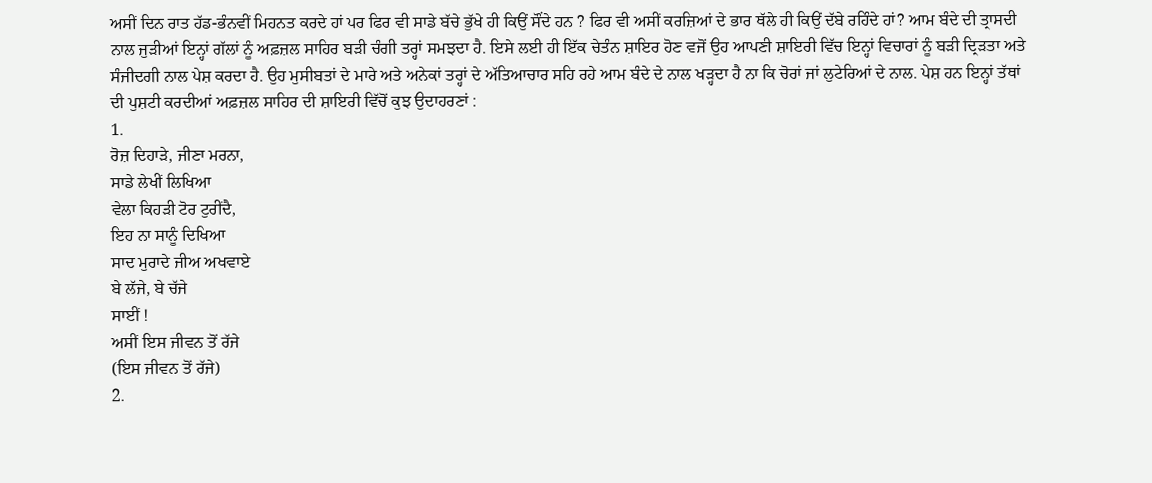ਅਸੀਂ ਦਿਨ ਰਾਤ ਹੱਡ-ਭੰਨਵੀਂ ਮਿਹਨਤ ਕਰਦੇ ਹਾਂ ਪਰ ਫਿਰ ਵੀ ਸਾਡੇ ਬੱਚੇ ਭੁੱਖੇ ਹੀ ਕਿਉਂ ਸੌਂਦੇ ਹਨ ? ਫਿਰ ਵੀ ਅਸੀਂ ਕਰਜ਼ਿਆਂ ਦੇ ਭਾਰ ਥੱਲੇ ਹੀ ਕਿਉਂ ਦੱਬੇ ਰਹਿੰਦੇ ਹਾਂ? ਆਮ ਬੰਦੇ ਦੀ ਤ੍ਰਾਸਦੀ ਨਾਲ ਜੁੜੀਆਂ ਇਨ੍ਹਾਂ ਗੱਲਾਂ ਨੂੰ ਅਫ਼ਜ਼ਲ ਸਾਹਿਰ ਬੜੀ ਚੰਗੀ ਤਰ੍ਹਾਂ ਸਮਝਦਾ ਹੈ. ਇਸੇ ਲਈ ਹੀ ਇੱਕ ਚੇਤੰਨ ਸ਼ਾਇਰ ਹੋਣ ਵਜੋਂ ਉਹ ਆਪਣੀ ਸ਼ਾਇਰੀ ਵਿੱਚ ਇਨ੍ਹਾਂ ਵਿਚਾਰਾਂ ਨੂੰ ਬੜੀ ਦ੍ਰਿੜਤਾ ਅਤੇ ਸੰਜੀਦਗੀ ਨਾਲ ਪੇਸ਼ ਕਰਦਾ ਹੈ. ਉਹ ਮੁਸੀਬਤਾਂ ਦੇ ਮਾਰੇ ਅਤੇ ਅਨੇਕਾਂ ਤਰ੍ਹਾਂ ਦੇ ਅੱਤਿਆਚਾਰ ਸਹਿ ਰਹੇ ਆਮ ਬੰਦੇ ਦੇ ਨਾਲ ਖੜ੍ਹਦਾ ਹੈ ਨਾ ਕਿ ਚੋਰਾਂ ਜਾਂ ਲੁਟੇਰਿਆਂ ਦੇ ਨਾਲ. ਪੇਸ਼ ਹਨ ਇਨ੍ਹਾਂ ਤੱਥਾਂ ਦੀ ਪੁਸ਼ਟੀ ਕਰਦੀਆਂ ਅਫ਼ਜ਼ਲ ਸਾਹਿਰ ਦੀ ਸ਼ਾਇਰੀ ਵਿੱਚੋਂ ਕੁਝ ਉਦਾਹਰਣਾਂ :
1.
ਰੋਜ਼ ਦਿਹਾੜੇ, ਜੀਣਾ ਮਰਨਾ,
ਸਾਡੇ ਲੇਖੀਂ ਲਿਖਿਆ
ਵੇਲਾ ਕਿਹੜੀ ਟੋਰ ਟੁਰੀਂਦੈ,
ਇਹ ਨਾ ਸਾਨੂੰ ਦਿਖਿਆ
ਸਾਦ ਮੁਰਾਦੇ ਜੀਅ ਅਖਵਾਏ
ਬੇ ਲੱਜੇ, ਬੇ ਚੱਜੇ
ਸਾਈਂ !
ਅਸੀਂ ਇਸ ਜੀਵਨ ਤੋਂ ਰੱਜੇ
(ਇਸ ਜੀਵਨ ਤੋਂ ਰੱਜੇ)
2.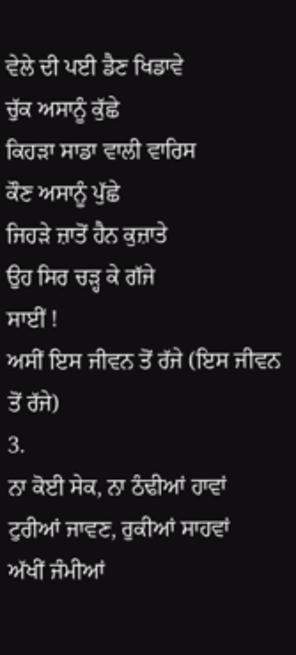ਵੇਲੇ ਦੀ ਪਈ ਡੈਣ ਖਿਡਾਵੇ
ਚੁੱਕ ਅਸਾਨੂੰ ਕੁੱਛੇ
ਕਿਹੜਾ ਸਾਡਾ ਵਾਲੀ ਵਾਰਿਸ
ਕੌਣ ਅਸਾਨੂੰ ਪੁੱਛੇ
ਜਿਹੜੇ ਜ਼ਾਤੋਂ ਹੈਨ ਕੁਜ਼ਾਤੇ
ਉਹ ਸਿਰ ਚੜ੍ਹ ਕੇ ਗੱਜੇ
ਸਾਈਂ !
ਅਸੀਂ ਇਸ ਜੀਵਨ ਤੋਂ ਰੱਜੇ (ਇਸ ਜੀਵਨ ਤੋਂ ਰੱਜੇ)
3.
ਨਾ ਕੋਈ ਸੇਕ, ਨਾ ਠੰਢੀਆਂ ਹਾਵਾਂ
ਟੁਰੀਆਂ ਜਾਵਣ, ਰੁਕੀਆਂ ਸਾਹਵਾਂ
ਅੱਖੀਂ ਜੰਮੀਆਂ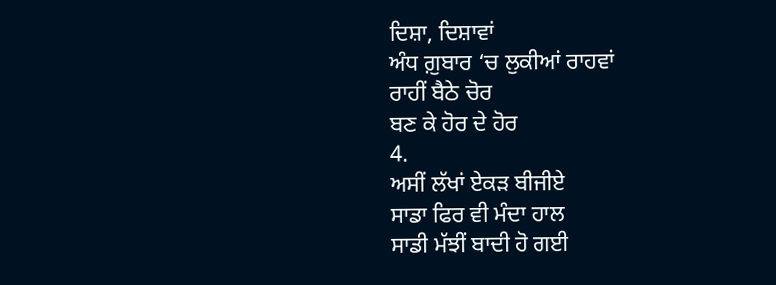ਦਿਸ਼ਾ, ਦਿਸ਼ਾਵਾਂ
ਅੰਧ ਗ਼ੁਬਾਰ ‘ਚ ਲੁਕੀਆਂ ਰਾਹਵਾਂ
ਰਾਹੀਂ ਬੈਠੇ ਚੋਰ
ਬਣ ਕੇ ਹੋਰ ਦੇ ਹੋਰ
4.
ਅਸੀਂ ਲੱਖਾਂ ਏਕੜ ਬੀਜੀਏ
ਸਾਡਾ ਫਿਰ ਵੀ ਮੰਦਾ ਹਾਲ
ਸਾਡੀ ਮੱਝੀਂ ਬਾਦੀ ਹੋ ਗਈ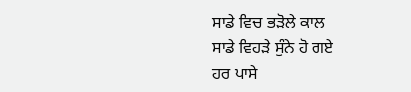ਸਾਡੇ ਵਿਚ ਭੜੋਲੇ ਕਾਲ
ਸਾਡੇ ਵਿਹੜੇ ਸੁੰਨੇ ਹੋ ਗਏ
ਹਰ ਪਾਸੇ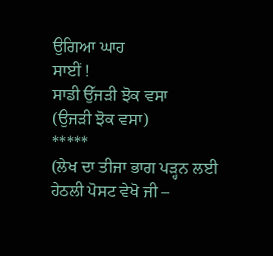ਉਗਿਆ ਘਾਹ
ਸਾਈਂ !
ਸਾਡੀ ਉੱਜੜੀ ਝੋਕ ਵਸਾ
(ਉਜੜੀ ਝੋਕ ਵਸਾ)
*****
(ਲੇਖ ਦਾ ਤੀਜਾ ਭਾਗ ਪੜ੍ਹਨ ਲਈ ਹੇਠਲੀ ਪੋਸਟ ਵੇਖੋ ਜੀ –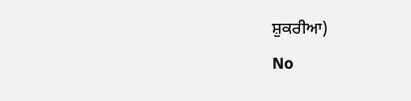ਸ਼ੁਕਰੀਆ)
No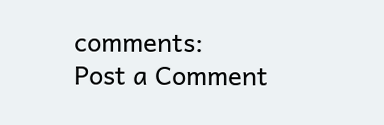comments:
Post a Comment